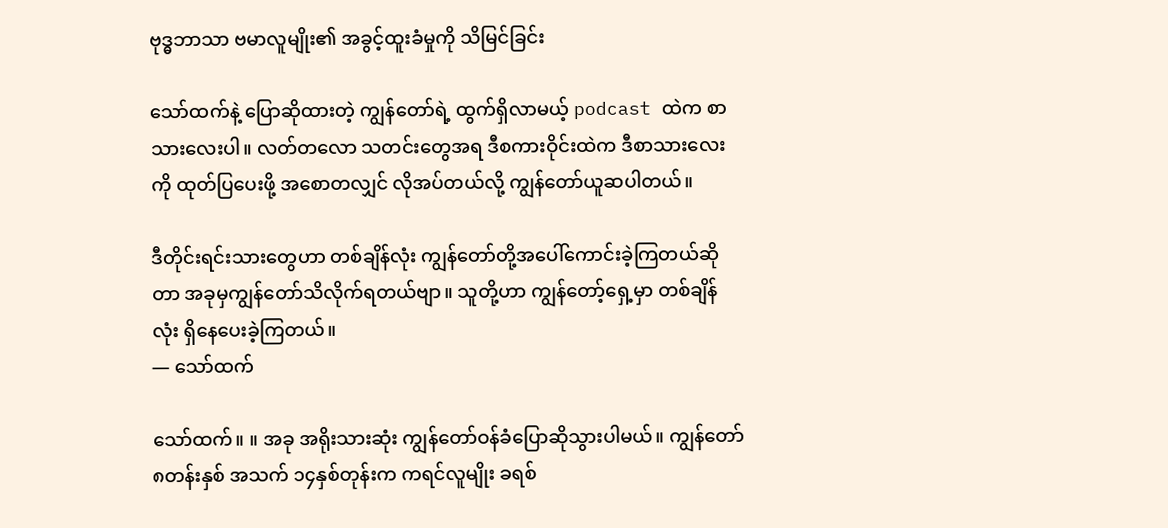ဗုဒ္ဓဘာသာ ဗမာလူမျိုး၏ အခွင့်ထူးခံမှုကို သိမြင်ခြင်း

သော်ထက်နဲ့ ပြောဆိုထားတဲ့ ကျွန်တော်ရဲ့ ထွက်ရှိလာမယ့် podcast ထဲက စာသားလေးပါ။ လတ်တလော သတင်းတွေအရ ဒီစကားဝိုင်းထဲက ဒီစာသားလေးကို ထုတ်ပြပေးဖို့ အစောတလျှင် လိုအပ်တယ်လို့ ကျွန်တော်ယူဆပါတယ်။

ဒီတိုင်းရင်းသားတွေဟာ တစ်ချိန်လုံး ကျွန်တော်တို့အပေါ်ကောင်းခဲ့ကြတယ်ဆိုတာ အခုမှကျွန်တော်သိလိုက်ရတယ်ဗျာ။ သူတို့ဟာ ကျွန်တော့်ရှေ့မှာ တစ်ချိန်လုံး ရှိနေပေးခဲ့ကြတယ်။
— သော်ထက်

သော်ထက်။ ။ အခု အရိုးသားဆုံး ကျွန်တော်ဝန်ခံပြောဆိုသွားပါမယ်။ ကျွန်တော် ၈တန်းနှစ် အသက် ၁၄နှစ်တုန်းက ကရင်လူမျိုး ခရစ်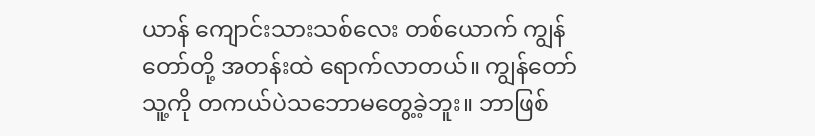ယာန် ကျောင်းသားသစ်လေး တစ်ယောက် ကျွန်တော်တို့ အတန်းထဲ ရောက်လာတယ်။ ကျွန်တော် သူ့ကို တကယ်ပဲသဘောမတွေ့ခဲ့ဘူး။ ဘာဖြစ်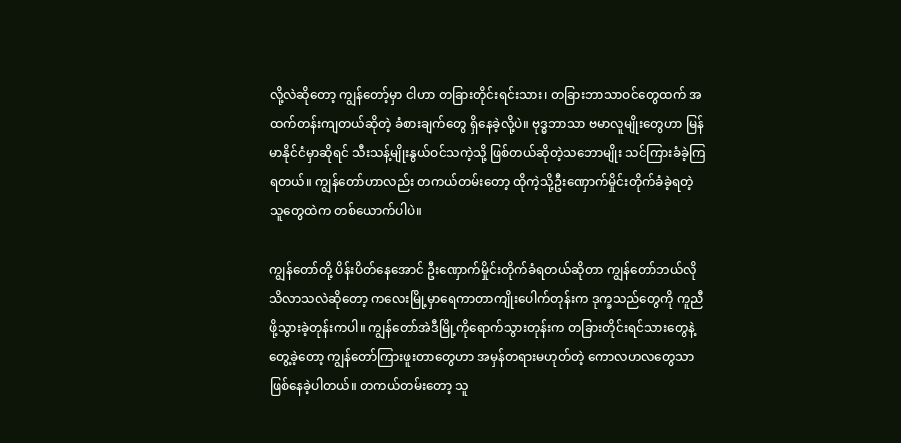လို့လဲဆိုတော့ ကျွန်တော့်မှာ ငါဟာ တခြားတိုင်းရင်းသား၊ တခြားဘာသာဝင်တွေထက် အထက်တန်းကျတယ်ဆိုတဲ့ ခံစားချက်တွေ ရှိနေခဲ့လို့ပဲ။ ဗုဒ္ဓဘာသာ ဗမာလူမျိုးတွေဟာ မြန်မာနိုင်ငံမှာဆိုရင် သီးသန့်မျိုးနွယ်ဝင်သကဲ့သို့ ဖြစ်တယ်ဆိုတဲ့သဘောမျိုး သင်ကြားခံခဲ့ကြရတယ်။ ကျွန်တော်ဟာလည်း တကယ်တမ်းတော့ ထိုကဲ့သို့ဦးဏှောက်မှိုင်းတိုက်ခံခဲ့ရတဲ့သူတွေထဲက တစ်ယောက်ပါပဲ။

ကျွန်တော်တို့ ပိန်းပိတ်နေအောင် ဦးဏှောက်မှိုင်းတိုက်ခံရတယ်ဆိုတာ ကျွန်တော်ဘယ်လိုသိလာသလဲဆိုတော့ ကလေးမြို့မှာရေကာတာကျိုးပေါက်တုန်းက ဒုက္ခသည်တွေကို ကူညီဖို့သွားခဲ့တုန်းကပါ။ ကျွန်တော်အဲဒီမြို့ကိုရောက်သွားတုန်းက တခြားတိုင်းရင်သားတွေနဲ့တွေ့ခဲ့တော့ ကျွန်တော်ကြားဖူးတာတွေဟာ အမှန်တရားမဟုတ်တဲ့ ကောလဟလတွေသာဖြစ်နေခဲ့ပါတယ်။ တကယ်တမ်းတော့ သူ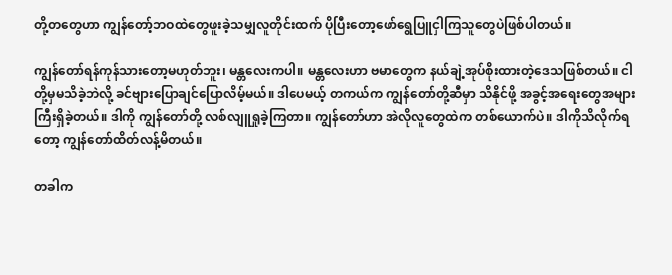တို့တတွေဟာ ကျွန်တော့်ဘဝထဲတွေဖူးခဲ့သမျှလူတိုင်းထက် ပိုပြီးတော့ဖော်ရွေပြူငှါကြသူတွေပဲဖြစ်ပါတယ်။

ကျွန်တော်ရန်ကုန်သားတော့မဟုတ်ဘူး၊ မန္တလေးကပါ။ မန္တလေးဟာ ဗမာတွေက နယ်ချဲ့အုပ်စိုးထားတဲ့ဒေသဖြစ်တယ်။ ငါတို့မှမသိခဲ့ဘဲလို့ ခင်ဗျားပြောချင်ပြောလိမ့်မယ်။ ဒါပေမယ့် တကယ်က ကျွန်တော်တို့ဆီမှာ သိနိုင်ဖို့ အခွင့်အရေးတွေအများကြီးရှိခဲ့တယ်။ ဒါကို ကျွန်တော်တို့ လစ်လျူရှုခဲ့ကြတာ။ ကျွန်တော်ဟာ အဲလိုလူတွေထဲက တစ်ယောက်ပဲ။ ဒါကိုသိလိုက်ရတော့ ကျွန်တော်ထိတ်လန့်မိတယ်။

တခါက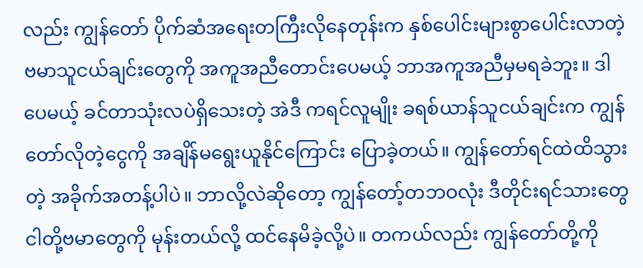လည်း ကျွန်တော် ပိုက်ဆံအရေးတကြီးလိုနေတုန်းက နှစ်ပေါင်းများစွာပေါင်းလာတဲ့ ဗမာသူငယ်ချင်းတွေကို အကူအညီတောင်းပေမယ့် ဘာအကူအညီမှမရခဲဘူး။ ဒါပေမယ့် ခင်တာသုံးလပဲရှိသေးတဲ့ အဲဒီ ကရင်လူမျိုး ခရစ်ယာန်သူငယ်ချင်းက ကျွန်တော်လိုတဲ့ငွေကို အချိန်မရွေးယူနိုင်ကြောင်း ပြောခဲ့တယ်။ ကျွန်တော်ရင်ထဲထိသွားတဲ့ အခိုက်အတန့်ပါပဲ။ ဘာလို့လဲဆိုတော့ ကျွန်တော့်တဘဝလုံး ဒီတိုင်းရင်သားတွေ ငါတို့ဗမာတွေကို မုန်းတယ်လို့ ထင်နေမိခဲ့လို့ပဲ။ တကယ်လည်း ကျွန်တော်တို့ကို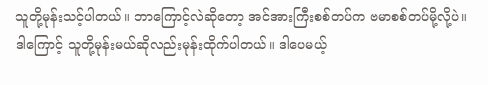သူတို့မုန်းသင့်ပါတယ်။ ဘာကြောင့်လဲဆိုတော့ အင်အားကြီးစစ်တပ်က ဗမာစစ်တပ်မို့လို့ပဲ။ ဒါကြောင့် သူတို့မုန်းမယ်ဆိုလည်းမုန်းထိုက်ပါတယ်။ ဒါပေမယ့်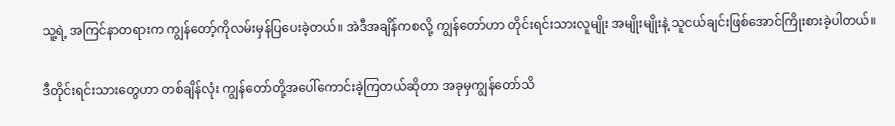သူ့ရဲ့ အကြင်နာတရားက ကျွန်တော့်ကိုလမ်းမှန်ပြပေးခဲ့တယ်။ အဲဒီအချိန်ကစလို့ ကျွန်တော်ဟာ တိုင်းရင်းသားလူမျိုး အမျိုးမျိုးနဲ့ သူငယ်ချင်းဖြစ်အောင်ကြိုးစားခဲ့ပါတယ်။

ဒီတိုင်းရင်းသားတွေဟာ တစ်ချိန်လုံး ကျွန်တော်တို့အပေါ်ကောင်းခဲ့ကြတယ်ဆိုတာ အခုမှကျွန်တော်သိ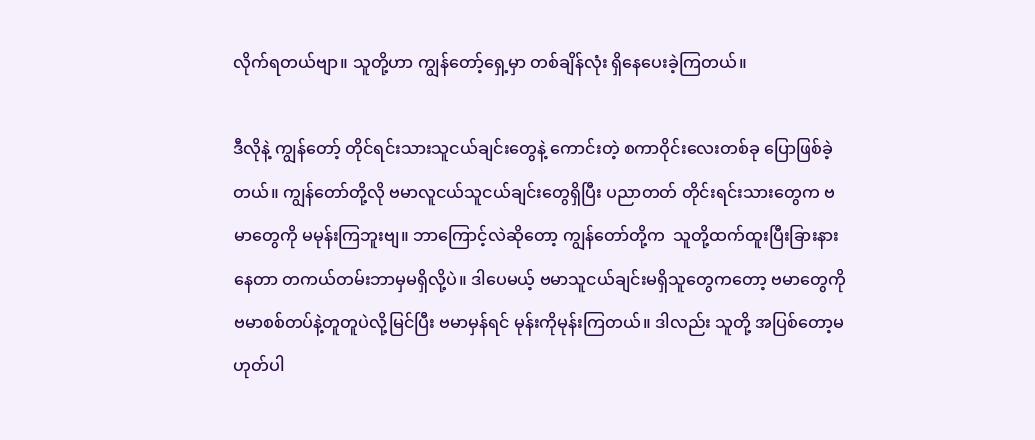လိုက်ရတယ်ဗျာ။ သူတို့ဟာ ကျွန်တော့်ရှေ့မှာ တစ်ချိန်လုံး ရှိနေပေးခဲ့ကြတယ်။

ဒီလိုနဲ့ ကျွန်တော့် တိုင်ရင်းသားသူငယ်ချင်းတွေနဲ့ ကောင်းတဲ့ စကာဝိုင်းလေးတစ်ခု ပြောဖြစ်ခဲ့တယ်။ ကျွန်တော်တို့လို ဗမာလူငယ်သူငယ်ချင်းတွေရှိပြီး ပညာတတ် တိုင်းရင်းသားတွေက ဗမာတွေကို မမုန်းကြဘူးဗျ။ ဘာကြောင့်လဲဆိုတော့ ကျွန်တော်တို့က  သူတို့ထက်ထူးပြီးခြားနားနေတာ တကယ်တမ်းဘာမှမရှိလို့ပဲ။ ဒါပေမယ့် ဗမာသူငယ်ချင်းမရှိသူတွေကတော့ ဗမာတွေကို ဗမာစစ်တပ်နဲ့တူတူပဲလို့မြင်ပြီး ဗမာမှန်ရင် မုန်းကိုမုန်းကြတယ်။ ဒါလည်း သူတို့ အပြစ်တော့မဟုတ်ပါ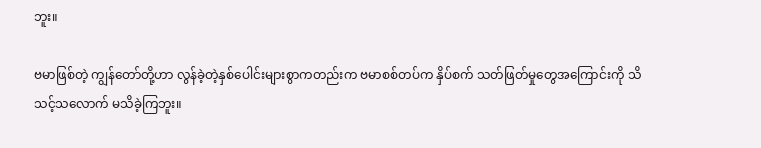ဘူး။

ဗမာဖြစ်တဲ့ ကျွန်တော်တို့ဟာ လွန်ခဲ့တဲ့နှစ်ပေါင်းများစွာကတည်းက ဗမာစစ်တပ်က နှိပ်စက် သတ်ဖြတ်မှုတွေအကြောင်းကို သိသင့်သလောက် မသိခဲ့ကြဘူး။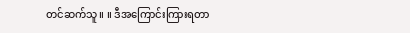တင်ဆက်သူ။ ။ ဒီအကြောင်းကြားရတာ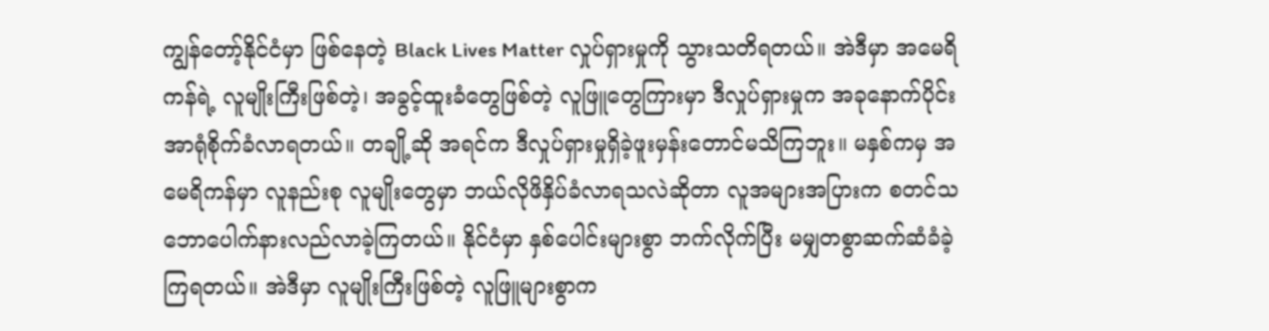ကျွန်တော့်နိုင်ငံမှာ ဖြစ်နေတဲ့ Black Lives Matter လှုပ်ရှားမှုကို သွားသတိရတယ်။ အဲဒီမှာ အမေရိကန်ရဲ့ လူမျိုးကြီးဖြစ်တဲ့၊ အခွင့်ထူးခံတွေဖြစ်တဲ့ လူဖြူတွေကြားမှာ ဒီလှုပ်ရှားမှုက အခုနောက်ပိုင်း အာရုံစိုက်ခံလာရတယ်။ တချို့ဆို အရင်က ဒီလှုပ်ရှားမှုရှိခဲ့ဖူးမှန်းတောင်မသိကြဘူး။ မနှစ်ကမှ အမေရိကန်မှာ လူနည်းစု လူမျိုးတွေမှာ ဘယ်လိုဖိနှိပ်ခံလာရသလဲဆိုတာ လူအများအပြားက စတင်သဘောပေါက်နားလည်လာခဲ့ကြတယ်။ နိုင်ငံမှာ နှစ်ပေါင်းများစွာ ဘက်လိုက်ပြီး မမျှတစွာဆက်ဆံခံခဲ့ကြရတယ်။ အဲဒီမှာ လူမျိုးကြီးဖြစ်တဲ့ လူဖြူများစွာက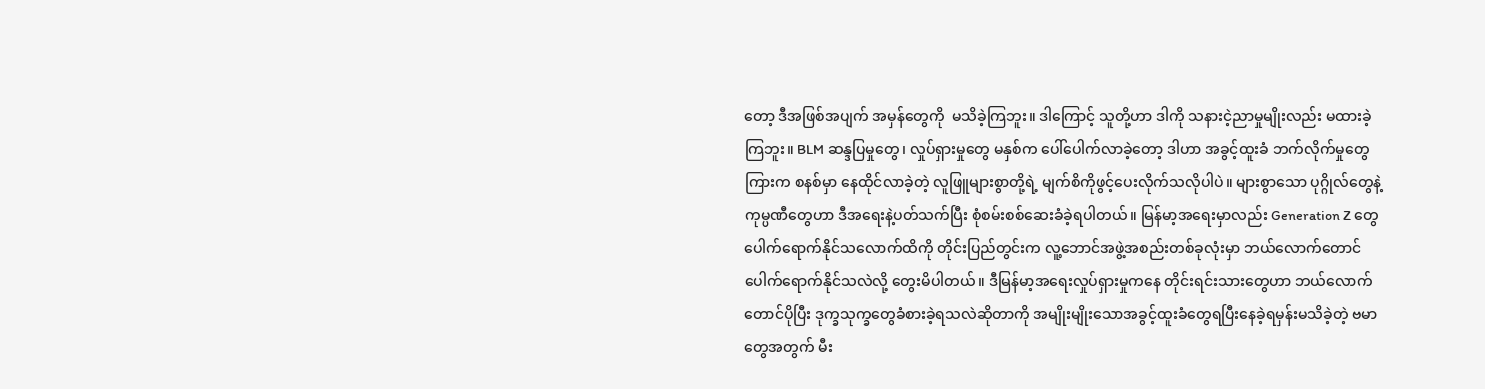တော့ ဒီအဖြစ်အပျက် အမှန်တွေကို  မသိခဲ့ကြဘူး။ ဒါကြောင့် သူတို့ဟာ ဒါကို သနားငဲ့ညာမှုမျိုးလည်း မထားခဲ့ကြဘူး။ BLM ဆန္ဒပြမှုတွေ၊ လှုပ်ရှားမှုတွေ မနှစ်က ပေါ်ပေါက်လာခဲ့တော့ ဒါဟာ အခွင့်ထူးခံ ဘက်လိုက်မှုတွေကြားက စနစ်မှာ နေထိုင်လာခဲ့တဲ့ လူဖြူများစွာတို့ရဲ့ မျက်စိကိုဖွင့်ပေးလိုက်သလိုပါပဲ။ များစွာသော ပုဂ္ဂိုလ်တွေနဲ့ ကုမ္ပဏီတွေဟာ ဒီအရေးနဲ့ပတ်သက်ပြီး စုံစမ်းစစ်ဆေးခံခဲ့ရပါတယ်။ မြန်မာ့အရေးမှာလည်း Generation Z တွေပေါက်ရောက်နိုင်သလောက်ထိကို တိုင်းပြည်တွင်းက လူ့ဘောင်အဖွဲ့အစည်းတစ်ခုလုံးမှာ ဘယ်လောက်တောင်ပေါက်ရောက်နိုင်သလဲလို့ တွေးမိပါတယ်။ ဒီမြန်မာ့အရေးလှုပ်ရှားမှုကနေ တိုင်းရင်းသားတွေဟာ ဘယ်လောက်တောင်ပိုပြီး ဒုက္ခသုက္ခတွေခံစားခဲ့ရသလဲဆိုတာကို အမျိုးမျိုးသောအခွင့်ထူးခံတွေရပြီးနေခဲ့ရမှန်းမသိခဲ့တဲ့ ဗမာတွေအတွက် မီး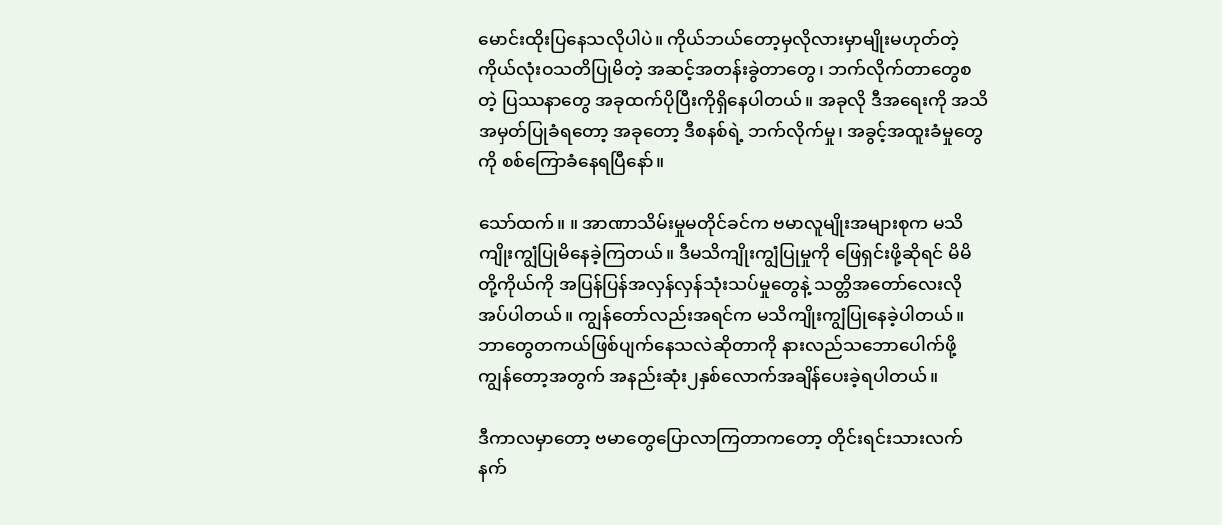မောင်းထိုးပြနေသလိုပါပဲ။ ကိုယ်ဘယ်တော့မှလိုလားမှာမျိုးမဟုတ်တဲ့ ကိုယ်လုံးဝသတိပြုမိတဲ့ အဆင့်အတန်းခွဲတာတွေ၊ ဘက်လိုက်တာတွေစတဲ့ ပြဿနာတွေ အခုထက်ပိုပြီးကိုရှိနေပါတယ်။ အခုလို ဒီအရေးကို အသိအမှတ်ပြုခံရတော့ အခုတော့ ဒီစနစ်ရဲ့ ဘက်လိုက်မှု၊ အခွင့်အထူးခံမှုတွေကို စစ်ကြောခံနေရပြီနော်။

သော်ထက်။ ။ အာဏာသိမ်းမှုမတိုင်ခင်က ဗမာလူမျိုးအများစုက မသိကျိုးကျွံပြုမိနေခဲ့ကြတယ်။ ဒီမသိကျိုးကျွံပြုမှုကို ဖြေရှင်းဖို့ဆိုရင် မိမိတို့ကိုယ်ကို အပြန်ပြန်အလှန်လှန်သုံးသပ်မှုတွေနဲ့ သတ္တိအတော်လေးလိုအပ်ပါတယ်။ ကျွန်တော်လည်းအရင်က မသိကျိုးကျွံပြုနေခဲ့ပါတယ်။ ဘာတွေတကယ်ဖြစ်ပျက်နေသလဲဆိုတာကို နားလည်သဘောပေါက်ဖို့ ကျွန်တော့အတွက် အနည်းဆုံး၂နှစ်လောက်အချိန်ပေးခဲ့ရပါတယ်။

ဒီကာလမှာတော့ ဗမာတွေပြောလာကြတာကတော့ တိုင်းရင်းသားလက်နက်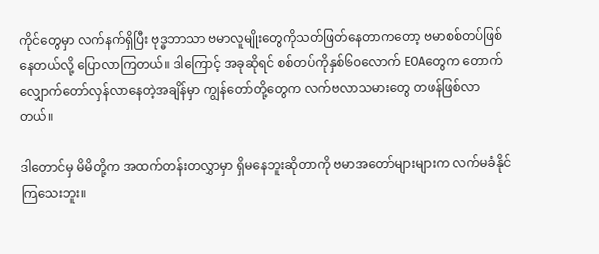ကိုင်တွေမှာ လက်နက်ရှိပြီး ဗုဒ္ဓဘာသာ ဗမာလူမျိုးတွေကိုသတ်ဖြတ်နေတာကတော့ ဗမာစစ်တပ်ဖြစ်နေတယ်လို့ ပြောလာကြတယ်။ ဒါကြောင့် အခုဆိုရင် စစ်တပ်ကိုနှစ်၆၀လောက် EOAတွေက တောက်လျှောက်တော်လှန်လာနေတဲ့အချိန်မှာ ကျွန်တော်တို့တွေက လက်ဗလာသမားတွေ တဖန်ဖြစ်လာတယ်။

ဒါတောင်မှ မိမိတို့က အထက်တန်းတလွှာမှာ ရှိမနေဘူးဆိုတာကို ဗမာအတော်များများက လက်မခံနိုင်ကြသေးဘူး။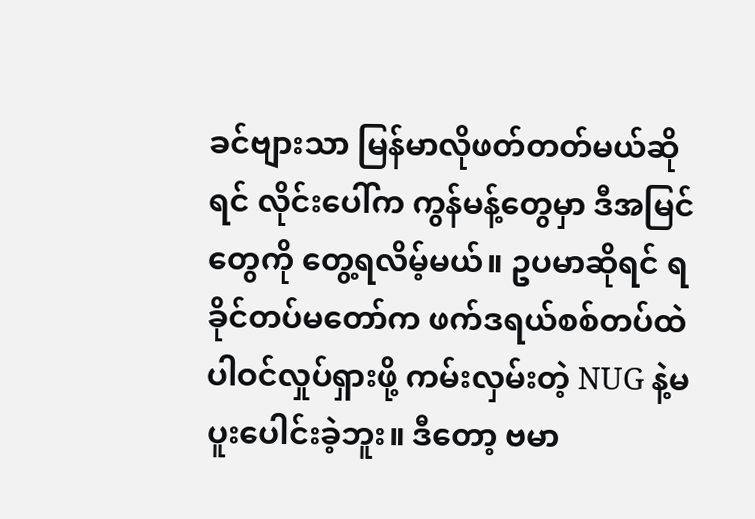ခင်ဗျားသာ မြန်မာလိုဖတ်တတ်မယ်ဆိုရင် လိုင်းပေါ်က ကွန်မန့်တွေမှာ ဒီအမြင်တွေကို တွေ့ရလိမ့်မယ်။ ဥပမာဆိုရင် ရခိုင်တပ်မတော်က ဖက်ဒရယ်စစ်တပ်ထဲပါဝင်လှုပ်ရှားဖို့ ကမ်းလှမ်းတဲ့ NUG နဲ့မပူးပေါင်းခဲ့ဘူး။ ဒီတော့ ဗမာ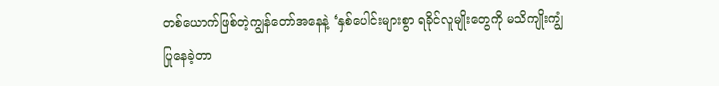တစ်ယောက်ဖြစ်တဲ့ကျွန်တော်အနေနဲ့ ‘နှစ်ပေါင်းများစွာ ရခိုင်လူမျိုးတွေကို မသိကျိုးကျွံပြုနေခဲ့တာ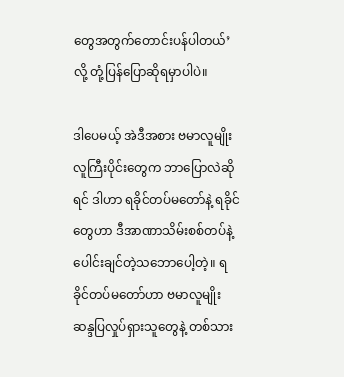တွေအတွက်တောင်းပန်ပါတယ်’လို့ တုံ့ပြန်ပြောဆိုရမှာပါပဲ။

ဒါပေမယ့် အဲဒီအစား ဗမာလူမျိုး လူကြီးပိုင်းတွေက ဘာပြောလဲဆိုရင် ဒါဟာ ရခိုင်တပ်မတော်နဲ့ ရခိုင်တွေဟာ ဒီအာဏာသိမ်းစစ်တပ်နဲ့ ပေါင်းချင်တဲ့သဘောပေါ့တဲ့။ ရခိုင်တပ်မတော်ဟာ ဗမာလူမျိုး ဆန္ဒပြလှုပ်ရှားသူတွေနဲ့ တစ်သား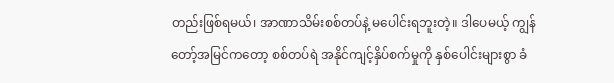တည်းဖြစ်ရမယ်၊ အာဏာသိမ်းစစ်တပ်နဲ့ မပေါင်းရဘူးတဲ့။ ဒါပေမယ့် ကျွန်တော့်အမြင်ကတော့ စစ်တပ်ရဲ အနိုင်ကျင့်နှိပ်စက်မှုကို နှစ်ပေါင်းများစွာ ခံ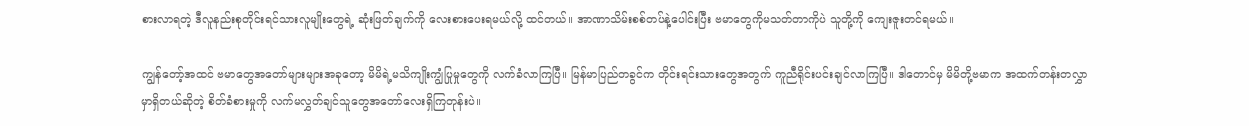စားလာရတဲ့ ဒီလူနည်းစုတိုင်းရင်သားလူမျိုးတွေရဲ့ ဆုံးဖြတ်ချက်ကို လေးစားပေးရမယ်လို့ ထင်တယ်။ အာဏာသိမ်းစစ်တပ်နဲ့ပေါင်းပြီး ဗမာတွေကိုမသတ်တာကိုပဲ သူတို့ကို ကျေးဇူးတင်ရမယ်။

ကျွန်တော့်အထင် ဗမာတွေအတော်များများအခုတော့ မိမိရဲ့မသိကျိုးကျွံပြုမှုတွေကို လက်ခံလာကြပြီ။ မြန်မာပြည်တခွင်က တိုင်းရင်းသားတွေအတွက် ကူညီရိုင်းပင်းချင်လာကြပြီ။ ဒါတောင်မှ မိမိတို့ဗမာက အထက်တန်းတလွှာမှာရှိတယ်ဆိုတဲ့ စိတ်ခံစားမှုကို လက်မလွှတ်ချင်သူတွေအတော်လေးရှိကြတုန်းပဲ။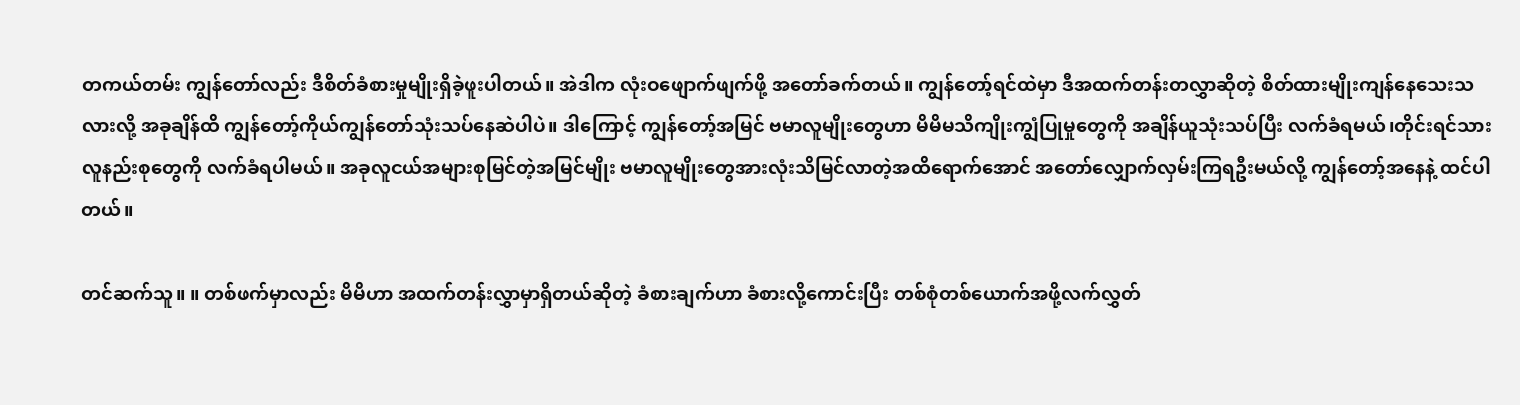တကယ်တမ်း ကျွန်တော်လည်း ဒီစိတ်ခံစားမှုမျိုးရှိခဲ့ဖူးပါတယ်။ အဲဒါက လုံးဝဖျောက်ဖျက်ဖို့ အတော်ခက်တယ်။ ကျွန်တော့်ရင်ထဲမှာ ဒီအထက်တန်းတလွှာဆိုတဲ့ စိတ်ထားမျိုးကျန်နေသေးသလားလို့ အခုချိန်ထိ ကျွန်တော့်ကိုယ်ကျွန်တော်သုံးသပ်နေဆဲပါပဲ။ ဒါကြောင့် ကျွန်တော့်အမြင် ဗမာလူမျိုးတွေဟာ မိမိမသိကျိုးကျွံပြုမှုတွေကို အချိန်ယူသုံးသပ်ပြီး လက်ခံရမယ်၊တိုင်းရင်သားလူနည်းစုတွေကို လက်ခံရပါမယ်။ အခုလူငယ်အများစုမြင်တဲ့အမြင်မျိုး ဗမာလူမျိုးတွေအားလုံးသိမြင်လာတဲ့အထိရောက်အောင် အတော်လျှောက်လှမ်းကြရဦးမယ်လို့ ကျွန်တော့်အနေနဲ့ ထင်ပါတယ်။

တင်ဆက်သူ။ ။ တစ်ဖက်မှာလည်း မိမိဟာ အထက်တန်းလွှာမှာရှိတယ်ဆိုတဲ့ ခံစားချက်ဟာ ခံစားလို့ကောင်းပြီး တစ်စုံတစ်ယောက်အဖို့လက်လွှတ်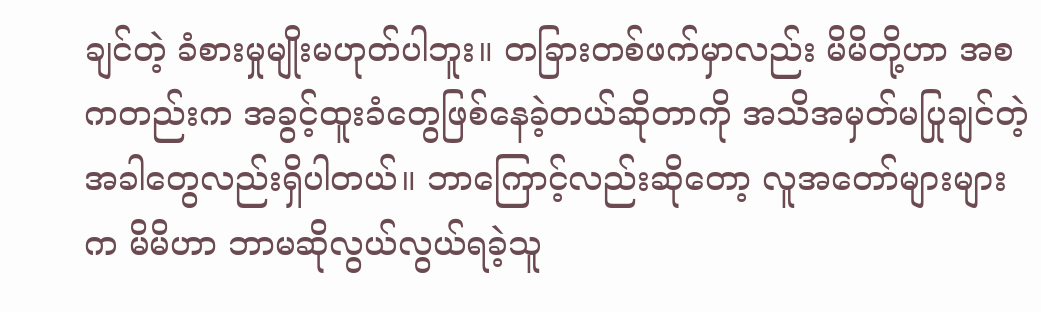ချင်တဲ့ ခံစားမှုမျိုးမဟုတ်ပါဘူး။ တခြားတစ်ဖက်မှာလည်း မိမိတို့ဟာ အစကတည်းက အခွင့်ထူးခံတွေဖြစ်နေခဲ့တယ်ဆိုတာကို အသိအမှတ်မပြုချင်တဲ့ အခါတွေလည်းရှိပါတယ်။ ဘာကြောင့်လည်းဆိုတော့ လူအတော်များများက မိမိဟာ ဘာမဆိုလွယ်လွယ်ရခဲ့သူ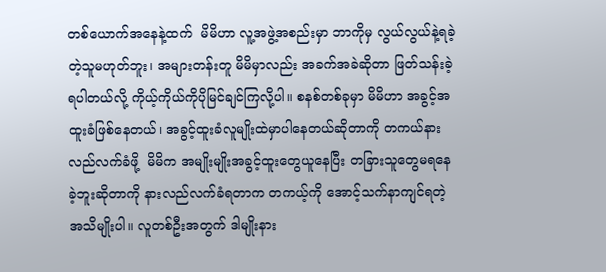တစ်ယောက်အနေနဲ့ထက်  မိမိဟာ လူ့အဖွဲ့အစည်းမှာ ဘာကိုမှ လွယ်လွယ်နဲ့ရခဲ့တဲ့သူမဟုတ်ဘူး၊ အများတန်းတူ မိမိမှာလည်း အခက်အခဲဆိုတာ ဖြတ်သန်းခဲ့ရပါတယ်လို့ ကိုယ့်ကိုယ်ကိုပိုမြင်ချင်ကြလို့ပါ။ စနစ်တစ်ခုမှာ မိမိဟာ အခွင့်အထူးခံဖြစ်နေတယ်၊ အခွင့်ထူးခံလူမျိုးထဲမှာပါနေတယ်ဆိုတာကို တကယ်နားလည်လက်ခံဖို့  မိမိက အမျိုးမျိုးအခွင့်ထူးတွေယူနေပြီး တခြားသူတွေမရနေခဲ့ဘူးဆိုတာကို နားလည်လက်ခံရတာက တကယ့်ကို အောင့်သက်နာကျင်ရတဲ့အသိမျိုးပါ။ လူတစ်ဦးအတွက် ဒါမျိုးနား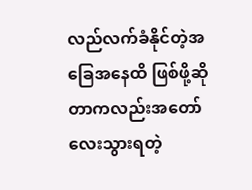လည်လက်ခံနိုင်တဲ့အခြေအနေထိ ဖြစ်ဖို့ဆိုတာကလည်းအတော်လေးသွားရတဲ့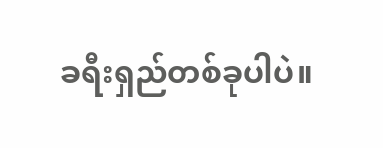ခရီးရှည်တစ်ခုပါပဲ။